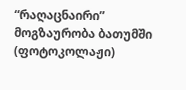“რაღაცნაირი” მოგზაურობა ბათუმში (ფოტოკოლაჟი)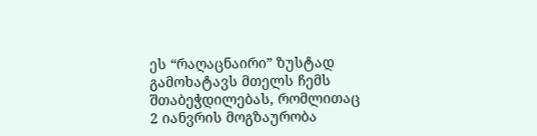ეს “რაღაცნაირი” ზუსტად გამოხატავს მთელს ჩემს შთაბეჭდილებას, რომლითაც 2 იანვრის მოგზაურობა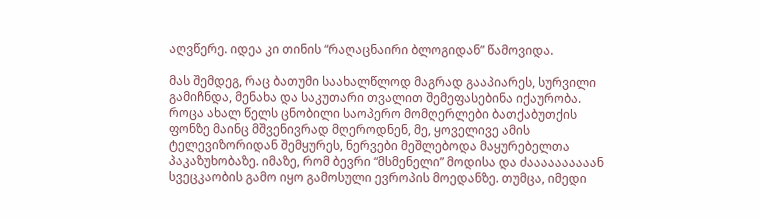აღვწერე. იდეა კი თინის “რაღაცნაირი ბლოგიდან” წამოვიდა.

მას შემდეგ, რაც ბათუმი საახალწლოდ მაგრად გააპიარეს, სურვილი გამიჩნდა, მენახა და საკუთარი თვალით შემეფასებინა იქაურობა. როცა ახალ წელს ცნობილი საოპერო მომღერლები ბათქაბუთქის ფონზე მაინც მშვენივრად მღეროდნენ, მე, ყოველივე ამის ტელევიზორიდან შემყურეს, ნერვები მეშლებოდა მაყურებელთა პაკაზუხობაზე. იმაზე, რომ ბევრი “მსმენელი” მოდისა და ძაააააააააან სვეცკაობის გამო იყო გამოსული ევროპის მოედანზე. თუმცა, იმედი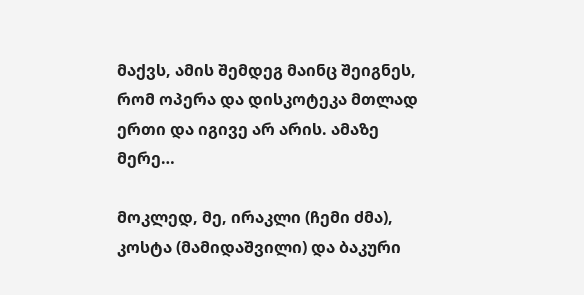მაქვს, ამის შემდეგ მაინც შეიგნეს, რომ ოპერა და დისკოტეკა მთლად ერთი და იგივე არ არის. ამაზე მერე…

მოკლედ, მე, ირაკლი (ჩემი ძმა), კოსტა (მამიდაშვილი) და ბაკური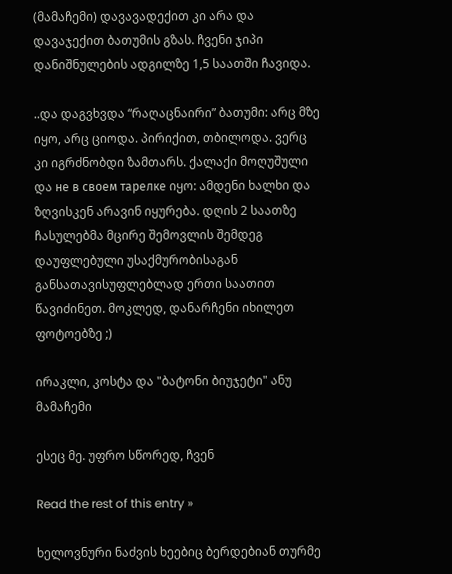(მამაჩემი) დავავადექით კი არა და დავაჯექით ბათუმის გზას. ჩვენი ჯიპი დანიშნულების ადგილზე 1,5 საათში ჩავიდა.

..და დაგვხვდა “რაღაცნაირი” ბათუმი: არც მზე იყო, არც ციოდა. პირიქით, თბილოდა. ვერც კი იგრძნობდი ზამთარს. ქალაქი მოღუშული და не в своем тарелке იყო: ამდენი ხალხი და ზღვისკენ არავინ იყურება. დღის 2 საათზე ჩასულებმა მცირე შემოვლის შემდეგ დაუფლებული უსაქმურობისაგან განსათავისუფლებლად ერთი საათით წავიძინეთ. მოკლედ, დანარჩენი იხილეთ ფოტოებზე ;)

ირაკლი, კოსტა და "ბატონი ბიუჯეტი" ანუ მამაჩემი

ესეც მე. უფრო სწორედ, ჩვენ

Read the rest of this entry »

ხელოვნური ნაძვის ხეებიც ბერდებიან თურმე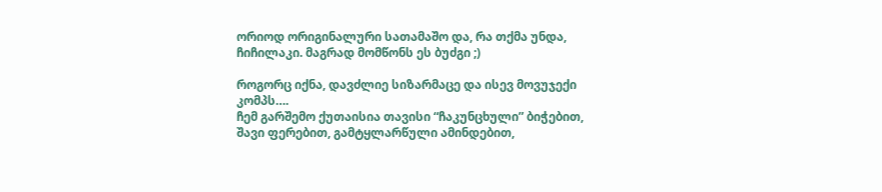ორიოდ ორიგინალური სათამაშო და, რა თქმა უნდა, ჩიჩილაკი. მაგრად მომწონს ეს ბუძგი ;)

როგორც იქნა, დავძლიე სიზარმაცე და ისევ მოვუჯექი კომპს….
ჩემ გარშემო ქუთაისია თავისი “ჩაკუნცხული” ბიჭებით, შავი ფერებით, გამტყლარწული ამინდებით,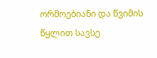ორმოებიანი და წვიმის წყლით სავსე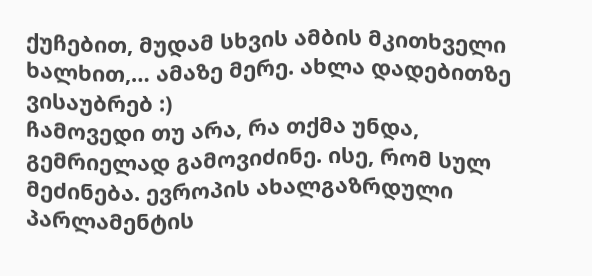ქუჩებით, მუდამ სხვის ამბის მკითხველი ხალხით,… ამაზე მერე. ახლა დადებითზე ვისაუბრებ :)
ჩამოვედი თუ არა, რა თქმა უნდა, გემრიელად გამოვიძინე. ისე, რომ სულ მეძინება. ევროპის ახალგაზრდული პარლამენტის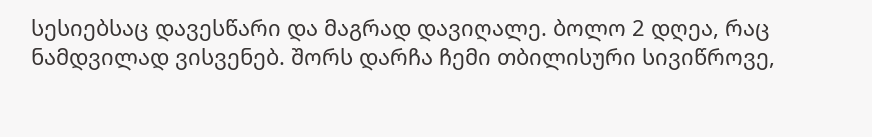სესიებსაც დავესწარი და მაგრად დავიღალე. ბოლო 2 დღეა, რაც ნამდვილად ვისვენებ. შორს დარჩა ჩემი თბილისური სივიწროვე,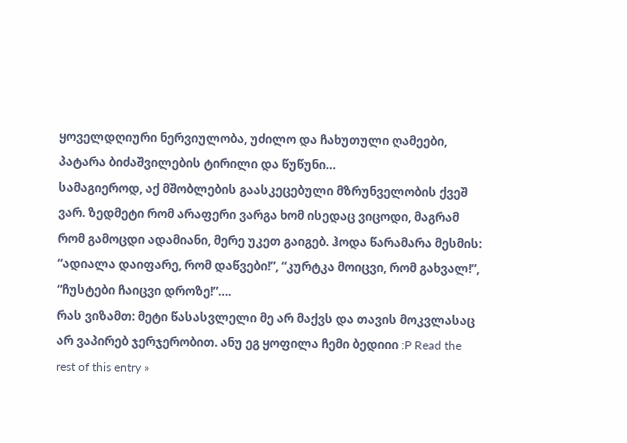ყოველდღიური ნერვიულობა, უძილო და ჩახუთული ღამეები, პატარა ბიძაშვილების ტირილი და წუწუნი…
სამაგიეროდ, აქ მშობლების გაასკეცებული მზრუნველობის ქვეშ ვარ. ზედმეტი რომ არაფერი ვარგა ხომ ისედაც ვიცოდი, მაგრამ რომ გამოცდი ადამიანი, მერე უკეთ გაიგებ. ჰოდა წარამარა მესმის: “ადიალა დაიფარე, რომ დაწვები!”, “კურტკა მოიცვი, რომ გახვალ!”, “ჩუსტები ჩაიცვი დროზე!”….
რას ვიზამთ: მეტი წასასვლელი მე არ მაქვს და თავის მოკვლასაც არ ვაპირებ ჯერჯერობით. ანუ ეგ ყოფილა ჩემი ბედიიი :P Read the rest of this entry »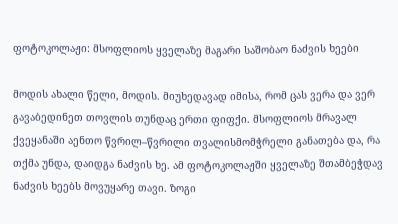ფოტოკოლაჟი: მსოფლიოს ყველაზე მაგარი საშობაო ნაძვის ხეები

მოდის ახალი წელი, მოდის. მიუხედავად იმისა, რომ ცას ვერა და ვერ გავაბედინეთ თოვლის თუნდაც ერთი ფიფქი. მსოფლიოს მრავალ ქვეყანაში აენთო წვრილ–წვრილი თვალისმომჭრელი განათება და, რა თქმა უნდა, დაიდგა ნაძვის ხე. ამ ფოტოკოლაჟში ყველაზე შთამბეჭდავ ნაძვის ხეებს მოვუყარე თავი. ზოგი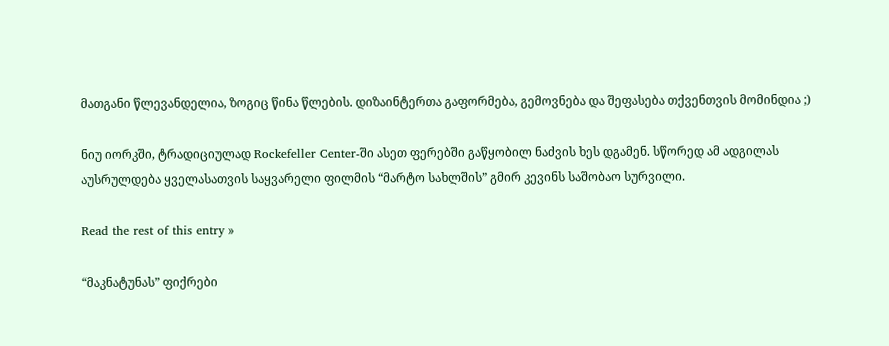მათგანი წლევანდელია, ზოგიც წინა წლების. დიზაინტერთა გაფორმება, გემოვნება და შეფასება თქვენთვის მომინდია ;)

ნიუ იორკში, ტრადიციულად Rockefeller Center-ში ასეთ ფერებში გაწყობილ ნაძვის ხეს დგამენ. სწორედ ამ ადგილას აუსრულდება ყველასათვის საყვარელი ფილმის “მარტო სახლშის” გმირ კევინს საშობაო სურვილი.

Read the rest of this entry »

“მაკნატუნას” ფიქრები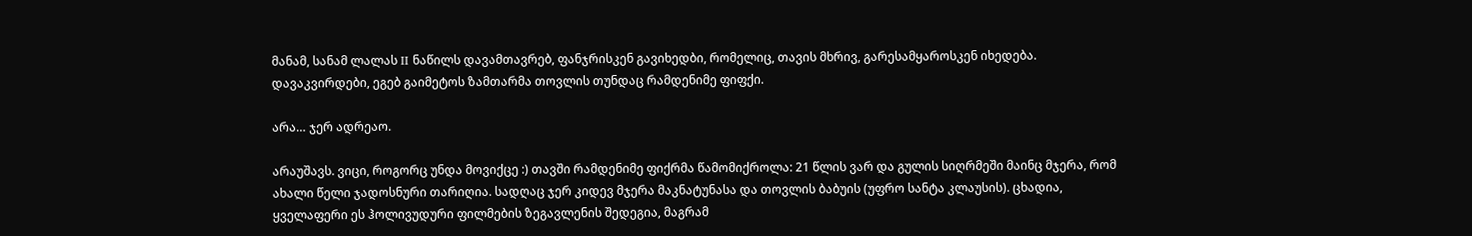მანამ, სანამ ლალას II ნაწილს დავამთავრებ, ფანჯრისკენ გავიხედბი, რომელიც, თავის მხრივ, გარესამყაროსკენ იხედება. დავაკვირდები, ეგებ გაიმეტოს ზამთარმა თოვლის თუნდაც რამდენიმე ფიფქი.

არა… ჯერ ადრეაო.

არაუშავს. ვიცი, როგორც უნდა მოვიქცე :) თავში რამდენიმე ფიქრმა წამომიქროლა: 21 წლის ვარ და გულის სიღრმეში მაინც მჯერა, რომ ახალი წელი ჯადოსნური თარიღია. სადღაც ჯერ კიდევ მჯერა მაკნატუნასა და თოვლის ბაბუის (უფრო სანტა კლაუსის). ცხადია, ყველაფერი ეს ჰოლივუდური ფილმების ზეგავლენის შედეგია, მაგრამ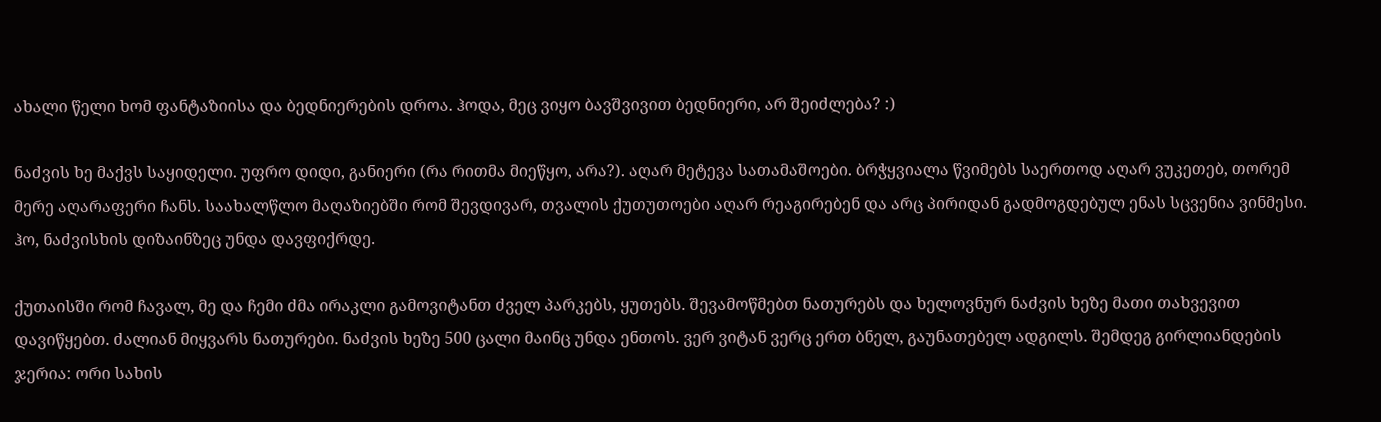ახალი წელი ხომ ფანტაზიისა და ბედნიერების დროა. ჰოდა, მეც ვიყო ბავშვივით ბედნიერი, არ შეიძლება? :)

ნაძვის ხე მაქვს საყიდელი. უფრო დიდი, განიერი (რა რითმა მიეწყო, არა?). აღარ მეტევა სათამაშოები. ბრჭყვიალა წვიმებს საერთოდ აღარ ვუკეთებ, თორემ მერე აღარაფერი ჩანს. საახალწლო მაღაზიებში რომ შევდივარ, თვალის ქუთუთოები აღარ რეაგირებენ და არც პირიდან გადმოგდებულ ენას სცვენია ვინმესი. ჰო, ნაძვისხის დიზაინზეც უნდა დავფიქრდე.

ქუთაისში რომ ჩავალ, მე და ჩემი ძმა ირაკლი გამოვიტანთ ძველ პარკებს, ყუთებს. შევამოწმებთ ნათურებს და ხელოვნურ ნაძვის ხეზე მათი თახვევით დავიწყებთ. ძალიან მიყვარს ნათურები. ნაძვის ხეზე 500 ცალი მაინც უნდა ენთოს. ვერ ვიტან ვერც ერთ ბნელ, გაუნათებელ ადგილს. შემდეგ გირლიანდების ჯერია: ორი სახის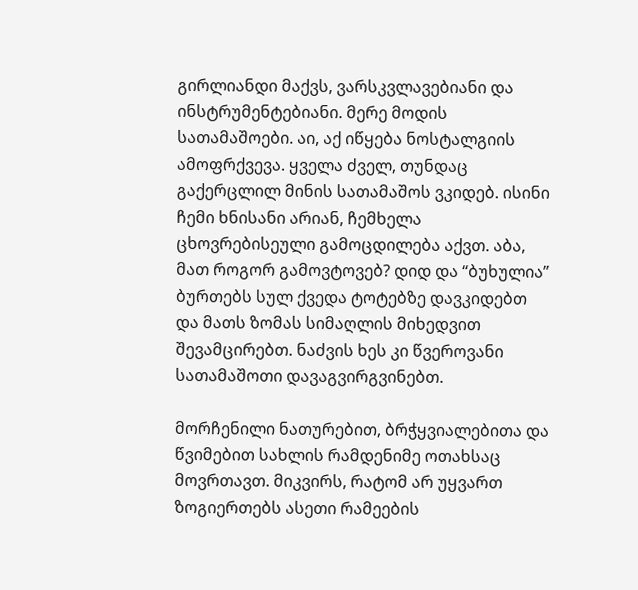გირლიანდი მაქვს, ვარსკვლავებიანი და ინსტრუმენტებიანი. მერე მოდის სათამაშოები. აი, აქ იწყება ნოსტალგიის ამოფრქვევა. ყველა ძველ, თუნდაც გაქერცლილ მინის სათამაშოს ვკიდებ. ისინი ჩემი ხნისანი არიან, ჩემხელა ცხოვრებისეული გამოცდილება აქვთ. აბა, მათ როგორ გამოვტოვებ? დიდ და “ბუხულია” ბურთებს სულ ქვედა ტოტებზე დავკიდებთ და მათს ზომას სიმაღლის მიხედვით შევამცირებთ. ნაძვის ხეს კი წვეროვანი სათამაშოთი დავაგვირგვინებთ.

მორჩენილი ნათურებით, ბრჭყვიალებითა და წვიმებით სახლის რამდენიმე ოთახსაც მოვრთავთ. მიკვირს, რატომ არ უყვართ ზოგიერთებს ასეთი რამეების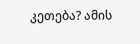კეთება? ამის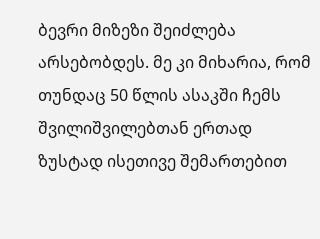ბევრი მიზეზი შეიძლება არსებობდეს. მე კი მიხარია, რომ თუნდაც 50 წლის ასაკში ჩემს შვილიშვილებთან ერთად ზუსტად ისეთივე შემართებით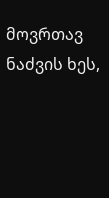მოვრთავ ნაძვის ხეს,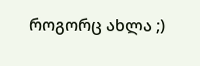როგორც ახლა ;)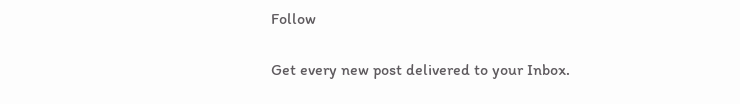Follow

Get every new post delivered to your Inbox.